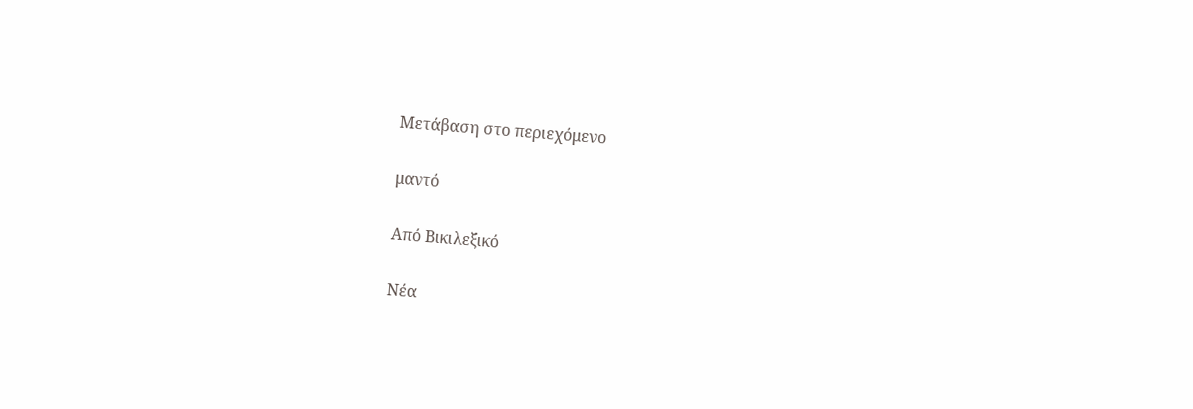Μετάβαση στο περιεχόμενο

μαντό

Από Βικιλεξικό

Νέα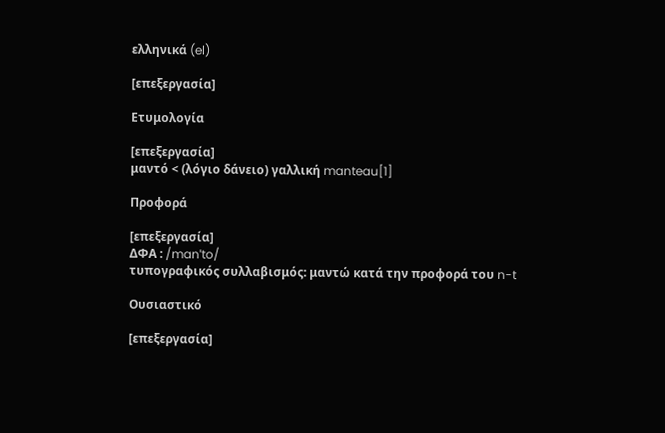ελληνικά (el)

[επεξεργασία]

Ετυμολογία

[επεξεργασία]
μαντό < (λόγιο δάνειο) γαλλική manteau[1]

Προφορά

[επεξεργασία]
ΔΦΑ : /manˈto/
τυπογραφικός συλλαβισμός: μαντώ κατά την προφορά του n-t

Ουσιαστικό

[επεξεργασία]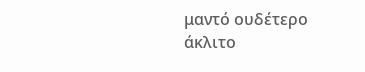μαντό ουδέτερο άκλιτο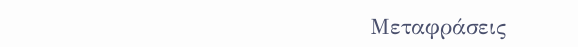Μεταφράσεις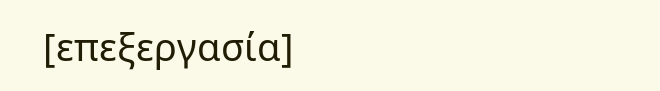[επεξεργασία]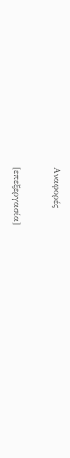Αναφορές

[επεξεργασία]